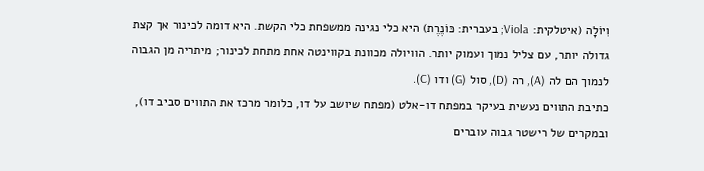וִיוֹלָה (איטלקית: Viola; בעברית: כּוֹנֶרֶת) היא כלי נגינה ממשפחת כלי הקשת. היא דומה לכינור אך קצת גדולה יותר, עם צליל נמוך ועמוק יותר. הוויולה מכוונת בקווינטה אחת מתחת לכינור; מיתריה מן הגבוה לנמוך הם לה (A), רה (D), סול (G) ודו (C).
כתיבת התווים נעשית בעיקר במפתח דו‑אלט (מפתח שיושב על דו, כלומר מרכז את התווים סביב דו), ובמקרים של רישטר גבוה עוברים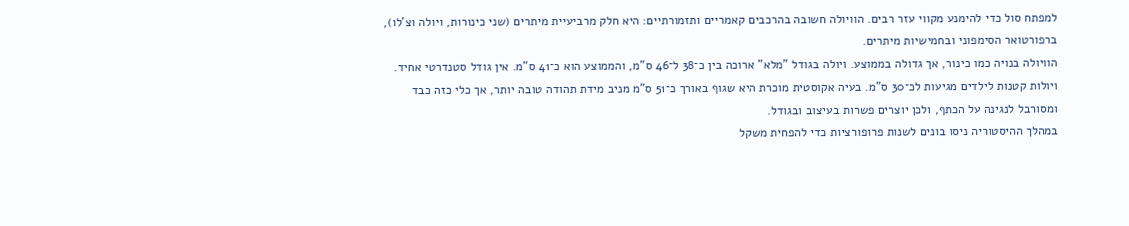למפתח סול כדי להימנע מקווי עזר רבים. הוויולה חשובה בהרכבים קאמריים ותזמורתיים: היא חלק מרביעיית מיתרים (שני כינורות, ויולה וצ'לו), ברפורטואר הסימפוני ובחמישיות מיתרים.
הוויולה בנויה כמו כינור, אך גדולה בממוצע. ויולה בגודל "מלא" ארוכה בין כ־38 ל־46 ס"מ, והממוצע הוא כ־41 ס"מ. אין גודל סטנדרטי אחיד. ויולות קטנות לילדים מגיעות לכ־30 ס"מ. בעיה אקוסטית מוכרת היא שגוף באורך כ־51 ס"מ מניב מידת תהודה טובה יותר, אך כלי כזה כבד ומסורבל לנגינה על הכתף, ולכן יוצרים פשרות בעיצוב ובגודל.
במהלך ההיסטוריה ניסו בונים לשנות פרופורציות כדי להפחית משקל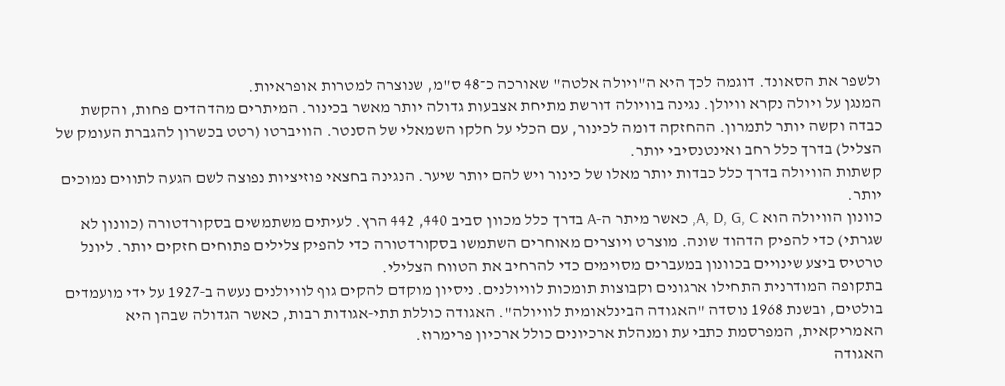ולשפר את הסאונד. דוגמה לכך היא ה"ויולה אלטה" שאורכה כ־48 ס"מ, שנוצרה למטרות אופראיות.
המנגן על ויולה נקרא וויולן. נגינה בוויולה דורשת מתיחת אצבעות גדולה יותר מאשר בכינור. המיתרים מהדהדים פחות, והקשת כבדה וקשה יותר לתמרון. ההחזקה דומה לכינור, עם הכלי על חלקו השמאלי של הסנטר. הוויברטו (רטט בכשרון להגברת העומק של הצליל) בדרך כלל רחב ואינטנסיבי יותר.
קשתות הוויולה בדרך כלל כבדות יותר מאלו של כינור ויש להם יותר שיער. הנגינה בחצאי פוזיציות נפוצה לשם הגעה לתווים נמוכים יותר.
כוונון הוויולה הוא A, D, G, C, כאשר מיתר ה‑A בדרך כלל מכוון סביב 440, 442 הרץ. לעיתים משתמשים בסקורדטורה (כוונון לא שגרתי) כדי להפיק הדהוד שונה. מוצרט ויוצרים מאוחרים השתמשו בסקורדטורה כדי להפיק צלילים פתוחים חזקים יותר. ליונל טרטיס ביצע שינויים בכוונון במעברים מסוימים כדי להרחיב את הטווח הצלילי.
בתקופה המודרנית התחילו ארגונים וקבוצות תומכות לוויולנים. ניסיון מוקדם להקים גוף לוויולנים נעשה ב‑1927 על ידי מועמדים בולטים, ובשנת 1968 נוסדה "האגודה הבינלאומית לוויולה". האגודה כוללת תתי‑אגודות רבות, כאשר הגדולה שבהן היא האמריקאית, המפרסמת כתבי עת ומנהלת ארכיונים כולל ארכיון פרימרוז.
האגודה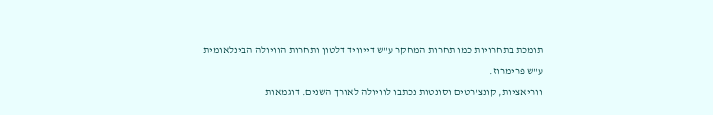תומכת בתחרויות כמו תחרות המחקר ע"ש דייוויד דלטון ותחרות הוויולה הבינלאומית ע"ש פרימרוז.
ווריאציות, קונצ'רטים וסונטות נכתבו לוויולה לאורך השנים. דוגמאות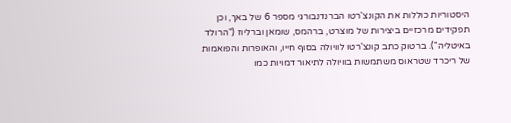היסטוריות כוללות את הקונצ'רטו הברנדנבורגי מספר 6 של באך, וכן תפקידים מרכזיים ביצירות של מוצרט, ברהמס, שומאן וברליוז ("הרולד באיטליה"). ברטוק כתב קונצ'רטו לוויולה בסוף חייו, והאופרות והפואמות של ריכרד שטראוס משתמשות בוויולה לתיאור דמויות כמו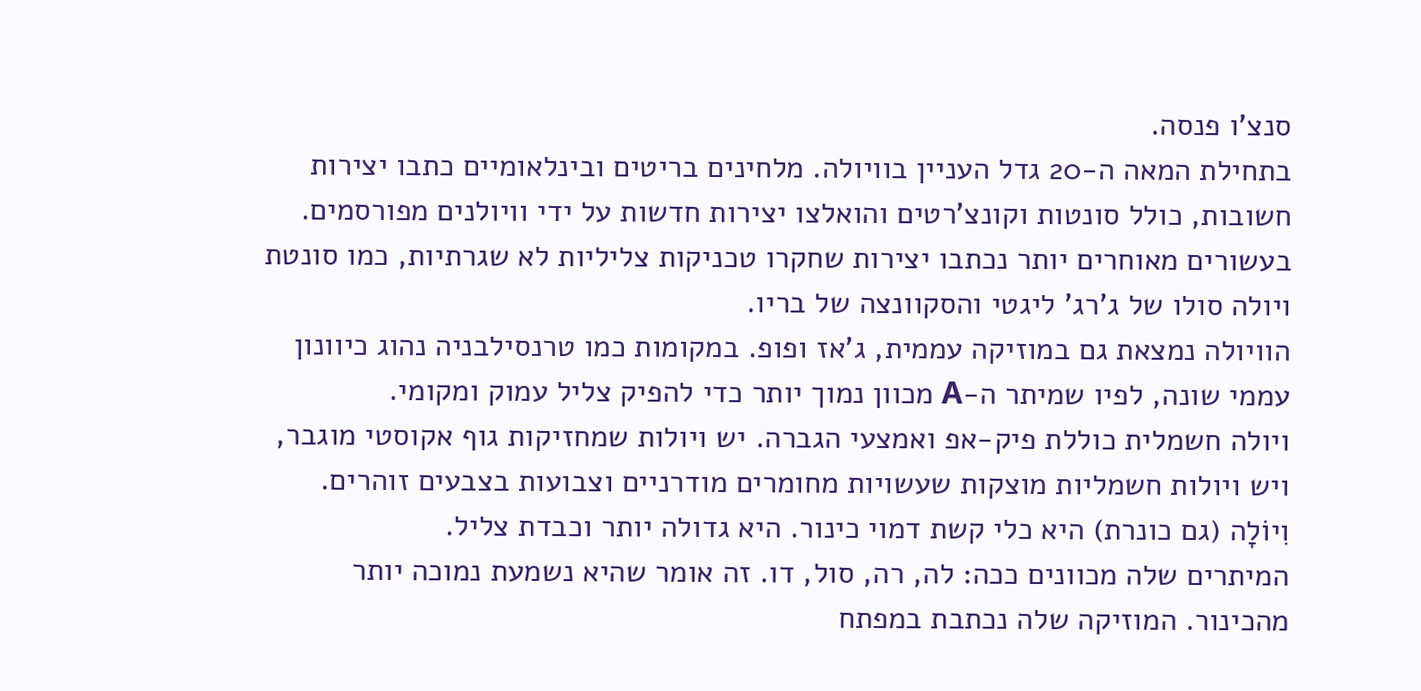סנצ'ו פנסה.
בתחילת המאה ה‑20 גדל העניין בוויולה. מלחינים בריטים ובינלאומיים כתבו יצירות חשובות, כולל סונטות וקונצ'רטים והואלצו יצירות חדשות על ידי וויולנים מפורסמים. בעשורים מאוחרים יותר נכתבו יצירות שחקרו טכניקות צליליות לא שגרתיות, כמו סונטת ויולה סולו של ג'רג' ליגטי והסקוונצה של בריו.
הוויולה נמצאת גם במוזיקה עממית, ג'אז ופופ. במקומות כמו טרנסילבניה נהוג כיוונון עממי שונה, לפיו שמיתר ה‑A מכוון נמוך יותר כדי להפיק צליל עמוק ומקומי.
ויולה חשמלית כוללת פיק‑אפ ואמצעי הגברה. יש ויולות שמחזיקות גוף אקוסטי מוגבר, ויש ויולות חשמליות מוצקות שעשויות מחומרים מודרניים וצבועות בצבעים זוהרים.
וִיוֹלָה (גם כונרת) היא כלי קשת דמוי כינור. היא גדולה יותר וכבדת צליל.
המיתרים שלה מכוונים ככה: לה, רה, סול, דו. זה אומר שהיא נשמעת נמוכה יותר מהכינור. המוזיקה שלה נכתבת במפתח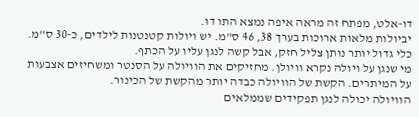דו‑אלט, מפתח זה מראה איפה נמצא התו דו.
יביולות מלאות ארוכות בערך 38, 46 ס"מ. יש ויולות קטנטנות לילדים, כ‑30 ס"מ. כלי גדול יותר נותן צליל חזק, אבל קשה לנגן עליו על הכתף.
מי שנגן על ויולה נקרא וויולן. מחזיקים את הוויולה על הסנטר ומשחיזים אצבעות על המיתרים. הקשת של הוויולה כבדה יותר מהקשת של הכינור.
הוויולה יכולה לנגן תפקידים שממלאים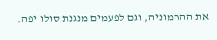את ההרמוניה, וגם לפעמים מנגנת סולו יפה.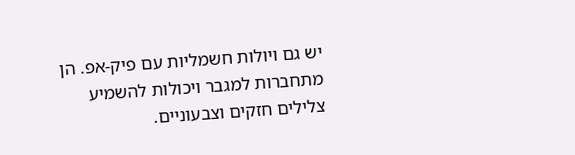יש גם ויולות חשמליות עם פיק‑אפ. הן מתחברות למגבר ויכולות להשמיע צלילים חזקים וצבעוניים.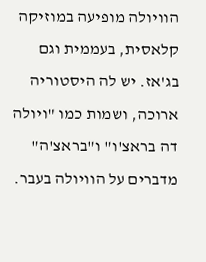הוויולה מופיעה במוזיקה קלאסית, בעממית וגם בג'אז. יש לה היסטוריה ארוכה, ושמות כמו "ויולה דה בראצ'ו" ו"בראצ'ה" מדברים על הוויולה בעבר.